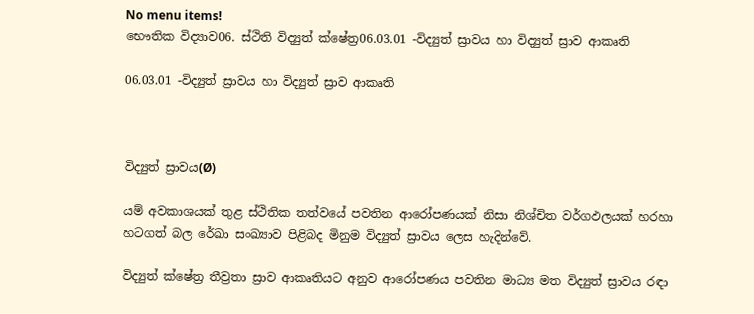No menu items!
භෞතික විද්‍යාව06. ස්ථිති විද්‍යුත් ක්ෂේත්‍ර06.03.01 -විද්‍යුත් ස්‍රාවය හා විද්‍යුත් ස්‍රාව ආකෘති

06.03.01 -විද්‍යුත් ස්‍රාවය හා විද්‍යුත් ස්‍රාව ආකෘති



විද්‍යුත් ස්‍රාවය(Ø)

යම් අවකාශයක් තුළ ස්ථිතික තත්වයේ පවතින ආරෝපණයක් නිසා නිශ්චිත වර්ගඵලයක් හරහා හටගත් බල රේඛා සංඛ්‍යාව පිළිබද මිනුම විද්‍යුත් ස්‍රාවය ලෙස හැදින්වේ.

විද්‍යුත් ක්ෂේත්‍ර තීව්‍රතා ස්‍රාව ආකෘතියට අනුව ආරෝපණය පවතින මාධ්‍ය මත විද්‍යුත් ස්‍රාවය රඳා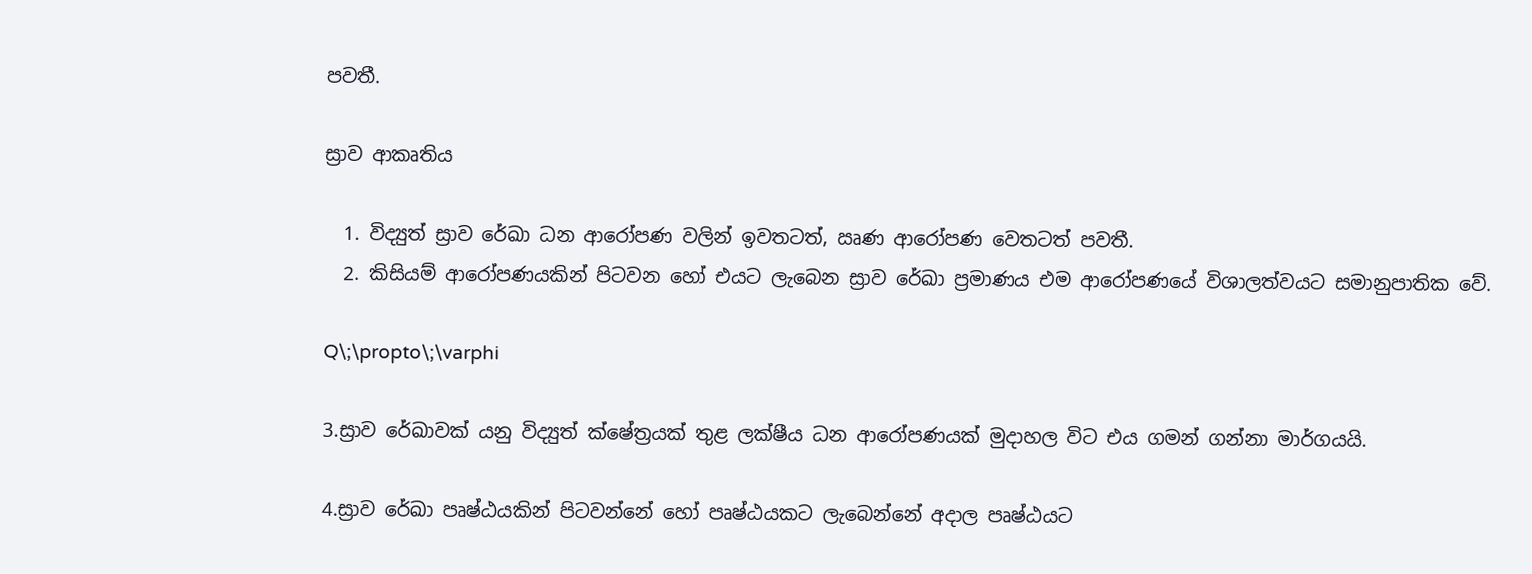පවතී.

ස්‍රාව ආකෘතිය

  1. විද්‍යුත් ස්‍රාව රේඛා ධන ආරෝපණ වලින් ඉවතටත්, ඍණ ආරෝපණ වෙතටත් පවතී.
  2. කිසියම් ආරෝපණයකින් පිටවන හෝ එයට ලැබෙන ස්‍රාව රේඛා ප්‍රමාණය එම ආරෝපණයේ විශාලත්වයට සමානුපාතික වේ.

Q\;\propto\;\varphi

3.ස්‍රාව රේඛාවක් යනු විද්‍යුත් ක්ෂේත්‍රයක් තුළ ලක්ෂීය ධන ආරෝපණයක් මුදාහල විට එය ගමන් ගන්නා මාර්ගයයි.

4.ස්‍රාව රේඛා පෘෂ්ඨයකින් පිටවන්නේ හෝ පෘෂ්ඨයකට ලැබෙන්නේ අදාල පෘෂ්ඨයට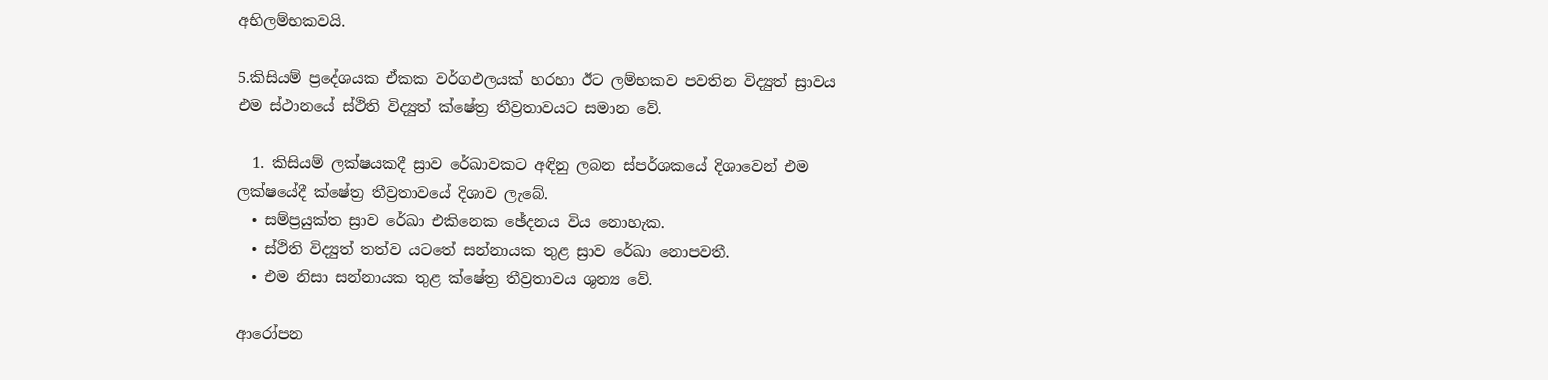අභිලම්භකවයි.

5.කිසියම් ප්‍රදේශයක ඒකක වර්ගඵලයක් හරහා ඊට ලම්භකව පවතින විද්‍යුත් ස්‍රාවය එම ස්ථානයේ ස්ථිති විද්‍යුත් ක්ෂේත්‍ර තීව්‍රතාවයට සමාන වේ.

  1. කිසියම් ලක්ෂයකදී ස්‍රාව රේඛාවකට අඳිනු ලබන ස්පර්ශකයේ දිශාවෙන් එම ලක්ෂයේදී ක්ෂේත්‍ර තීව්‍රතාවයේ දිශාව ලැබේ.
  • සම්ප්‍රයුක්ත ස්‍රාව රේඛා එකිනෙක ඡේදනය විය නොහැක.
  • ස්ථිති විද්‍යුත් තත්ව යටතේ සන්නායක තුළ ස්‍රාව රේඛා නොපවතී.
  • එම නිසා සන්නායක තුළ ක්ෂේත්‍ර තීව්‍රතාවය ශුන්‍ය වේ.

ආරෝපන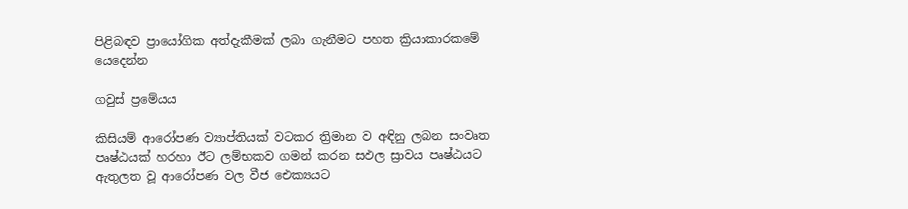පිළිබඳව ප්‍රායෝගික අත්දැකීමක් ලබා ගැනීමට පහත ක්‍රියාකාරකමේ යෙදෙන්න

ගවුස් ප්‍රමේයය

කිසියම් ආරෝපණ ව්‍යාප්තියක් වටකර ත්‍රිමාන ව අඳිනු ලබන සංවෘත පෘෂ්ඨයක් හරහා ඊට ලම්භකව ගමන් කරන සඵල ස්‍රාවය පෘෂ්ඨයට ඇතුලත වූ ආරෝපණ වල වීජ ඓක්‍යයට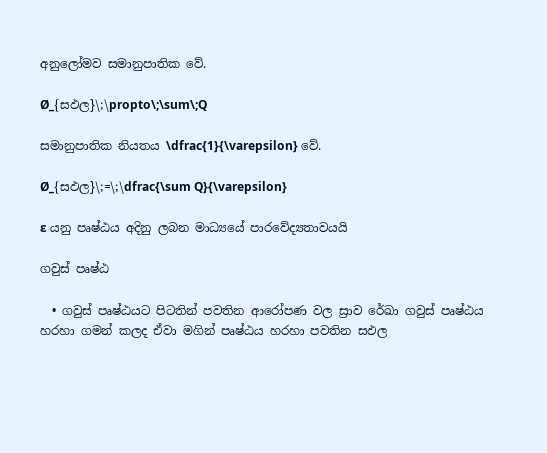අනුලෝමව සමානුපාතික වේ.

Ø_{සඵල}\;\propto\;\sum\;Q

සමානුපාතික නියතය \dfrac{1}{\varepsilon} වේ.

Ø_{සඵල}\;=\;\dfrac{\sum Q}{\varepsilon}

ɛ යනු පෘෂ්ඨය අදිනු ලබන මාධ්‍යයේ පාරවේද්‍යතාවයයි

ගවුස් පෘෂ්ඨ

  • ගවුස් පෘෂ්ඨයට පිටතින් පවතින ආරෝපණ වල ස්‍රාව රේඛා ගවුස් පෘෂ්ඨය හරහා ගමන් කලද ඒවා මගින් පෘෂ්ඨය හරහා පවතින සඵල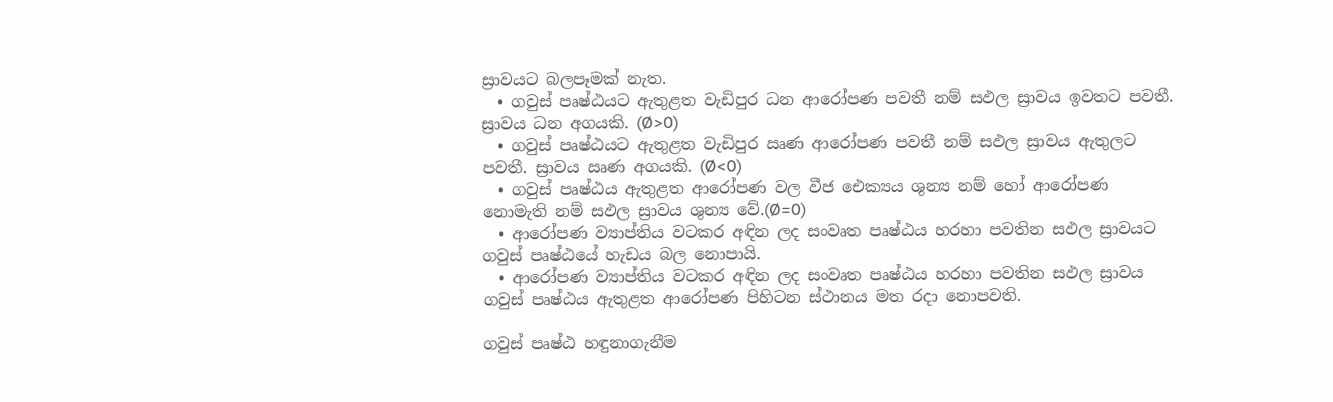ස්‍රාවයට බලපෑමක් නැත.
  • ගවුස් පෘෂ්ඨයට ඇතුළත වැඩිපුර ධන ආරෝපණ පවතී නම් සඵල ස්‍රාවය ඉවතට පවතී. ස්‍රාවය ධන අගයකි. (Ø>0)
  • ගවුස් පෘෂ්ඨයට ඇතුළත වැඩිපුර ඍණ ආරෝපණ පවතී නම් සඵල ස්‍රාවය ඇතුලට පවතී. ස්‍රාවය ඍණ අගයකි. (Ø<0)
  • ගවුස් පෘෂ්ඨය ඇතුළත ආරෝපණ වල වීජ ඓක්‍යය ශුන්‍ය නම් හෝ ආරෝපණ නොමැති නම් සඵල ස්‍රාවය ශුන්‍ය වේ.(Ø=0)
  • ආරෝපණ ව්‍යාප්තිය වටකර අඳින ලද සංවෘත පෘෂ්ඨය හරහා පවතින සඵල ස්‍රාවයට ගවුස් පෘෂ්ඨයේ හැඩය බල නොපායි.
  • ආරෝපණ ව්‍යාප්තිය වටකර අඳින ලද සංවෘත පෘෂ්ඨය හරහා පවතින සඵල ස්‍රාවය ගවුස් පෘෂ්ඨය ඇතුළත ආරෝපණ පිහිටන ස්ථානය මත රදා නොපවති.

ගවුස් පෘෂ්ඨ හඳුනාගැනීම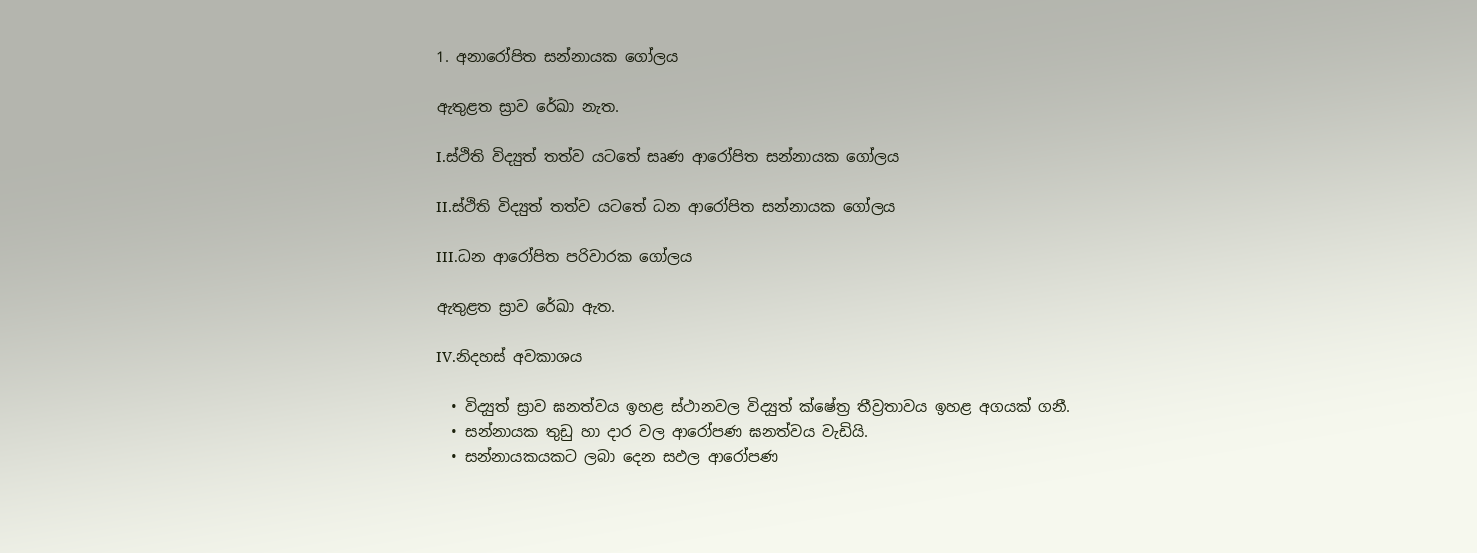1. අනාරෝපිත සන්නායක ගෝලය

ඇතුළත ස්‍රාව රේඛා නැත.

I.ස්ථිති විද්‍යුත් තත්ව යටතේ සෘණ ආරෝපිත සන්නායක ගෝලය

II.ස්ථිති විද්‍යුත් තත්ව යටතේ ධන ආරෝපිත සන්නායක ගෝලය

III.ධන ආරෝපිත පරිවාරක ගෝලය

ඇතුළත ස්‍රාව රේඛා ඇත.

IV.නිදහස් අවකාශය

  • විද්‍යුත් ස්‍රාව ඝනත්වය ඉහළ ස්ථානවල විද්‍යුත් ක්ෂේත්‍ර තීව්‍රතාවය ඉහළ අගයක් ගනී.
  • සන්නායක තුඩු හා දාර වල ආරෝපණ ඝනත්වය වැඩියි.
  • සන්නායකයකට ලබා දෙන සඵල ආරෝපණ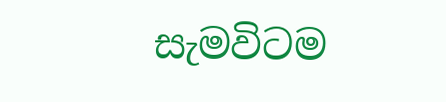සැමවිටම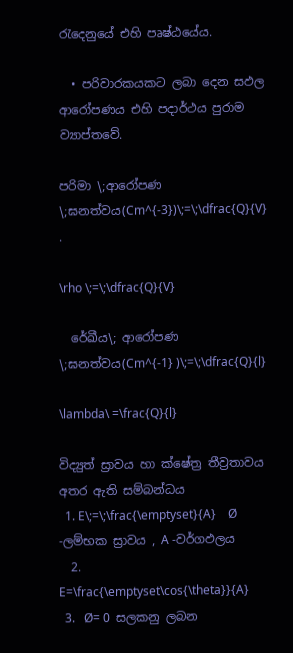රැදෙනුයේ එහි පෘෂ්ඨයේය.

  • පරිවාරකයකට ලබා දෙන සඵල ආරෝපණය එහි පදාර්ථය පුරාම ව්‍යාප්තවේ.

පරිමා \;ආරෝපණ \;ඝනත්වය(Cm^{-3})\;=\;\dfrac{Q}{V} .

\rho \;=\;\dfrac{Q}{V}

  රේඛීය\; ආරෝපණ \;ඝනත්වය(Cm^{-1} )\;=\;\dfrac{Q}{l}

\lambda\ =\frac{Q}{l}

විද්‍යුත් ස්‍රාවය හා ක්ෂේත්‍ර තීව්‍රතාවය අතර ඇති සම්බන්ධය
  1. E\;=\;\frac{\emptyset}{A}    Ø -ලම්භක ස්‍රාවය , A -වර්ගඵලය
  2. E=\frac{\emptyset\cos{\theta}}{A}
  3.   Ø= 0  සලකනු ලබන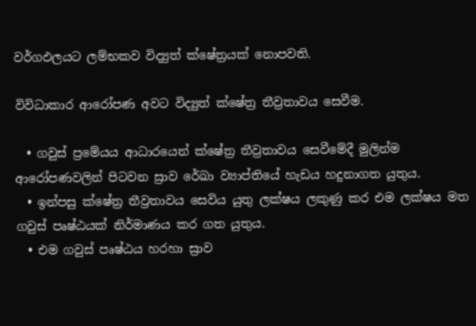වර්ගඵලයට ලම්භකව විද්‍යුත් ක්ෂේත්‍රයක් නොපවති.

විවිධාකාර ආරෝපණ අවට විද්‍යුත් ක්ෂේත්‍ර තීව්‍රතාවය සෙවීම.

  • ගවුස් ප්‍රමේයය ආධාරයෙන් ක්ෂේත්‍ර තීව්‍රතාවය සෙවීමේදී මුලින්ම ආරෝපණවලින් පිටවන ස්‍රාව රේඛා ව්‍යාප්තියේ හැඩය හදුනාගත යුතුය.
  • ඉන්පසු ක්ෂේත්‍ර තීව්‍රතාවය සෙවිය යුතු ලක්ෂය ලකුණු කර එම ලක්ෂය මත ගවුස් පෘෂ්ඨයක් නිර්මාණය කර ගත යුතුය.
  • එම ගවුස් පෘෂ්ඨය හරහා ස්‍රාව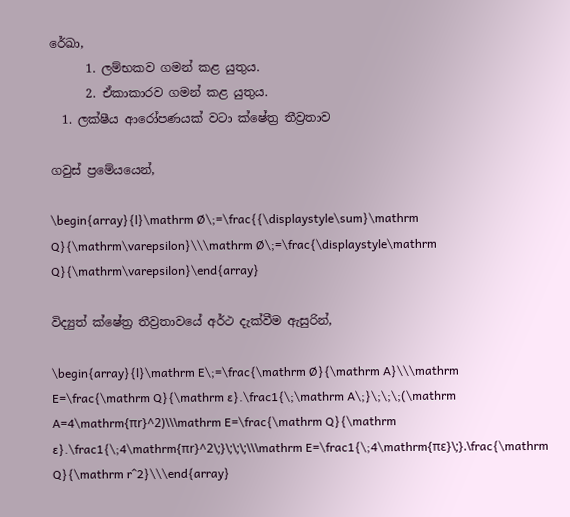රේඛා,
      1. ලම්භකව ගමන් කළ යුතුය.
      2. ඒකාකාරව ගමන් කළ යුතුය.
  1. ලක්ෂීය ආරෝපණයක් වටා ක්ෂේත්‍ර තීව්‍රතාව

ගවුස් ප්‍රමේයයෙන්,

\begin{array}{l}\mathrm Ø\;=\frac{{\displaystyle\sum}\mathrm Q}{\mathrm\varepsilon}\\\mathrm Ø\;=\frac{\displaystyle\mathrm Q}{\mathrm\varepsilon}\end{array}

විද්‍යුත් ක්ෂේත්‍ර තීව්‍රතාවයේ අර්ථ දැක්වීම ඇසුරින්,

\begin{array}{l}\mathrm E\;=\frac{\mathrm Ø}{\mathrm A}\\\mathrm E=\frac{\mathrm Q}{\mathrm ɛ}.\frac1{\;\mathrm A\;}\;\;\;(\mathrm A=4\mathrm{πr}^2)\\\mathrm E=\frac{\mathrm Q}{\mathrm ɛ}.\frac1{\;4\mathrm{πr}^2\;}\;\;\;\\\mathrm E=\frac1{\;4\mathrm{πɛ}\;}.\frac{\mathrm Q}{\mathrm r^2}\\\end{array}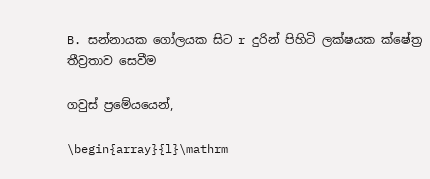B. සන්නායක ගෝලයක සිට r දුරින් පිහිටි ලක්ෂයක ක්ෂේත්‍ර තීව්‍රතාව සෙවීම

ගවුස් ප්‍රමේයයෙන්,

\begin{array}{l}\mathrm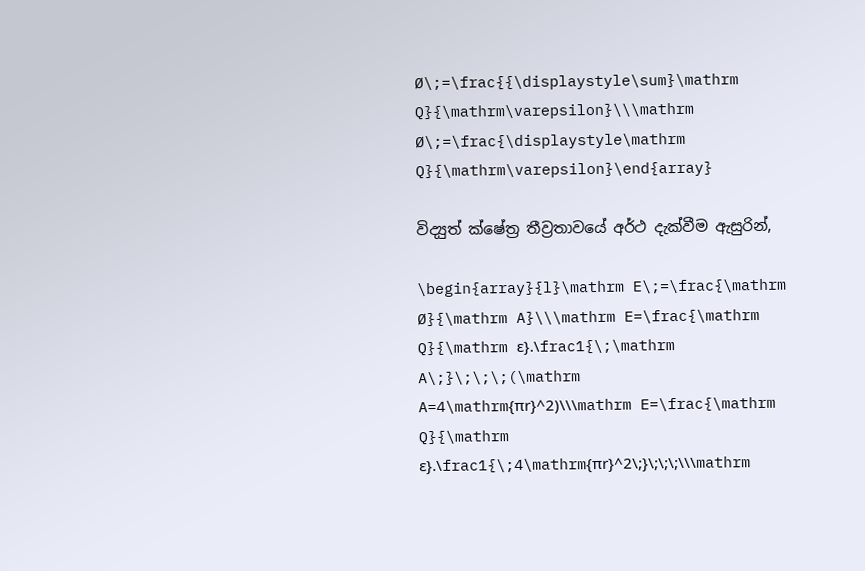Ø\;=\frac{{\displaystyle\sum}\mathrm Q}{\mathrm\varepsilon}\\\mathrm Ø\;=\frac{\displaystyle\mathrm Q}{\mathrm\varepsilon}\end{array}

විද්‍යුත් ක්ෂේත්‍ර තීව්‍රතාවයේ අර්ථ දැක්වීම ඇසුරින්,

\begin{array}{l}\mathrm E\;=\frac{\mathrm Ø}{\mathrm A}\\\mathrm E=\frac{\mathrm Q}{\mathrm ɛ}.\frac1{\;\mathrm A\;}\;\;\;(\mathrm A=4\mathrm{πr}^2)\\\mathrm E=\frac{\mathrm Q}{\mathrm ɛ}.\frac1{\;4\mathrm{πr}^2\;}\;\;\;\\\mathrm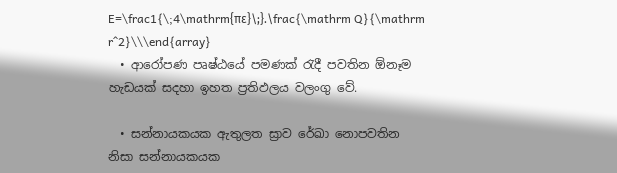E=\frac1{\;4\mathrm{πɛ}\;}.\frac{\mathrm Q}{\mathrm r^2}\\\end{array}
  • ආරෝපණ පෘෂ්ඨයේ පමණක් රැදී පවතින ඕනෑම හැඩයක් සදහා ඉහත ප්‍රතිඵලය වලංගු වේ.

  • සන්නායකයක ඇතුලත ස්‍රාව රේඛා නොපවතින නිසා සන්නායකයක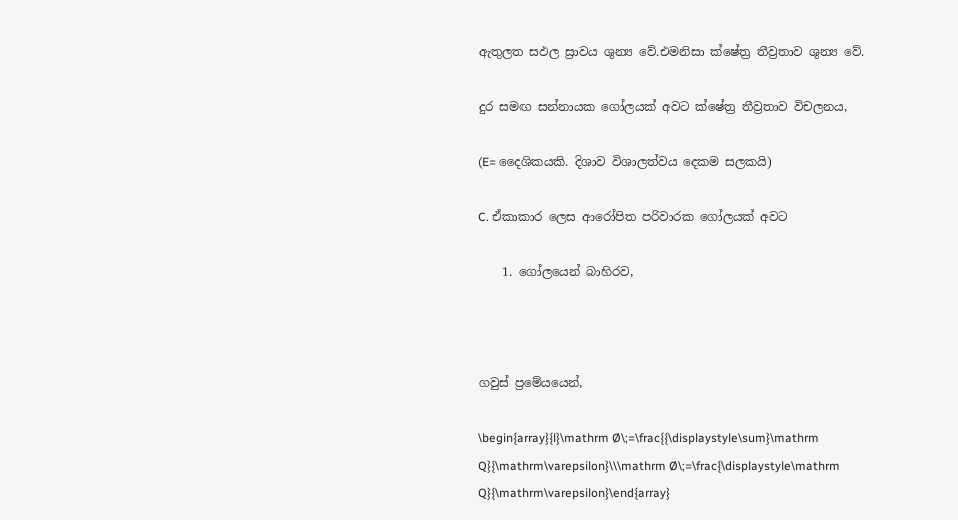ඇතුලත සඵල ස්‍රාවය ශුන්‍ය වේ.එමනිසා ක්ෂේත්‍ර තීව්‍රතාව ශුන්‍ය වේ.

දුර සමඟ සන්නායක ගෝලයක් අවට ක්ෂේත්‍ර තීව්‍රතාව විචලනය,

(E= දෛශිකයකි. දිශාව විශාලත්වය දෙකම සලකයි)

C. ඒකාකාර ලෙස ආරෝපිත පරිවාරක ගෝලයක් අවට

    1. ගෝලයෙන් බාහිරව,



ගවුස් ප්‍රමේයයෙන්,

\begin{array}{l}\mathrm Ø\;=\frac{{\displaystyle\sum}\mathrm Q}{\mathrm\varepsilon}\\\mathrm Ø\;=\frac{\displaystyle\mathrm Q}{\mathrm\varepsilon}\end{array}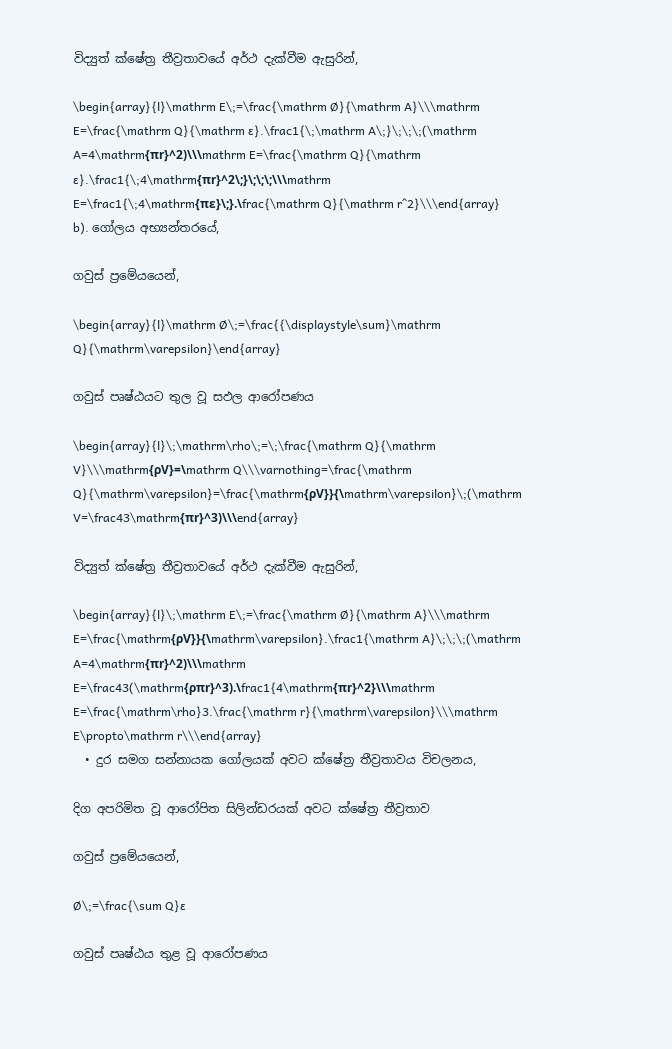විද්‍යුත් ක්ෂේත්‍ර තීව්‍රතාවයේ අර්ථ දැක්වීම ඇසුරින්,

\begin{array}{l}\mathrm E\;=\frac{\mathrm Ø}{\mathrm A}\\\mathrm E=\frac{\mathrm Q}{\mathrm ɛ}.\frac1{\;\mathrm A\;}\;\;\;(\mathrm A=4\mathrm{πr}^2)\\\mathrm E=\frac{\mathrm Q}{\mathrm ɛ}.\frac1{\;4\mathrm{πr}^2\;}\;\;\;\\\mathrm E=\frac1{\;4\mathrm{πɛ}\;}.\frac{\mathrm Q}{\mathrm r^2}\\\end{array}
b). ගෝලය අභ්‍යන්තරයේ,

ගවුස් ප්‍රමේයයෙන්,

\begin{array}{l}\mathrm Ø\;=\frac{{\displaystyle\sum}\mathrm Q}{\mathrm\varepsilon}\end{array}

ගවුස් පෘෂ්ඨයට තුල වූ සඵල ආරෝපණය

\begin{array}{l}\;\mathrm\rho\;=\;\frac{\mathrm Q}{\mathrm V}\\\mathrm{ρV}=\mathrm Q\\\varnothing=\frac{\mathrm Q}{\mathrm\varepsilon}=\frac{\mathrm{ρV}}{\mathrm\varepsilon}\;(\mathrm V=\frac43\mathrm{πr}^3)\\\end{array}

විද්‍යුත් ක්ෂේත්‍ර තීව්‍රතාවයේ අර්ථ දැක්වීම ඇසුරින්,

\begin{array}{l}\;\mathrm E\;=\frac{\mathrm Ø}{\mathrm A}\\\mathrm E=\frac{\mathrm{ρV}}{\mathrm\varepsilon}.\frac1{\mathrm A}\;\;\;(\mathrm A=4\mathrm{πr}^2)\\\mathrm E=\frac43(\mathrm{ρπr}^3).\frac1{4\mathrm{πr}^2}\\\mathrm E=\frac{\mathrm\rho}3.\frac{\mathrm r}{\mathrm\varepsilon}\\\mathrm E\propto\mathrm r\\\end{array}
  • දුර සමග සන්නායක ගෝලයක් අවට ක්ෂේත්‍ර තීව්‍රතාවය විචලනය,

දිග අපරිමිත වූ ආරෝපිත සිලින්ඩරයක් අවට ක්ෂේත්‍ර තීව්‍රතාව

ගවුස් ප්‍රමේයයෙන්,

Ø\;=\frac{\sum Q}ɛ

ගවුස් පෘෂ්ඨය තුළ වූ ආරෝපණය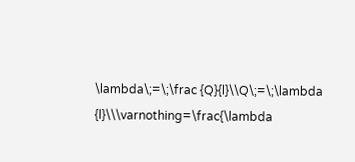\lambda\;=\;\frac {Q}{l}\\Q\;=\;\lambda {l}\\\varnothing=\frac{\lambda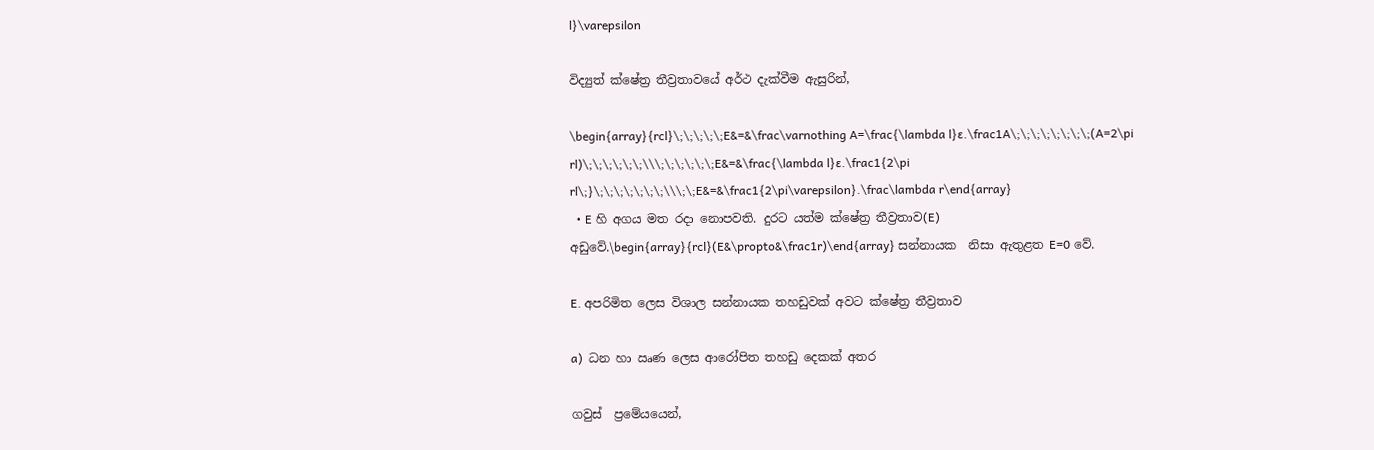l}\varepsilon

විද්‍යුත් ක්ෂේත්‍ර තීව්‍රතාවයේ අර්ථ දැක්වීම ඇසුරින්,

\begin{array}{rcl}\;\;\;\;\;E&=&\frac\varnothing A=\frac{\lambda l}ɛ.\frac1A\;\;\;\;\;\;\;\;(A=2\pi rl)\;\;\;\;\;\;\\\;\;\;\;\;\;E&=&\frac{\lambda l}ɛ.\frac1{2\pi rl\;}\;\;\;\;\;\;\;\\\;\;E&=&\frac1{2\pi\varepsilon}.\frac\lambda r\end{array}
  • E හි අගය මත රදා නොපවති. දුරට යත්ම ක්ෂේත්‍ර තීව්‍රතාව(E) අඩුවේ.\begin{array}{rcl}(E&\propto&\frac1r)\end{array} සන්නායක  නිසා ඇතුළත E=0 වේ.

E. අපරිමිත ලෙස විශාල සන්නායක තහඩුවක් අවට ක්ෂේත්‍ර තීව්‍රතාව

a)  ධන හා ඍණ ලෙස ආරෝපිත තහඩු දෙකක් අතර

ගවුස්  ප්‍රමේයයෙන්,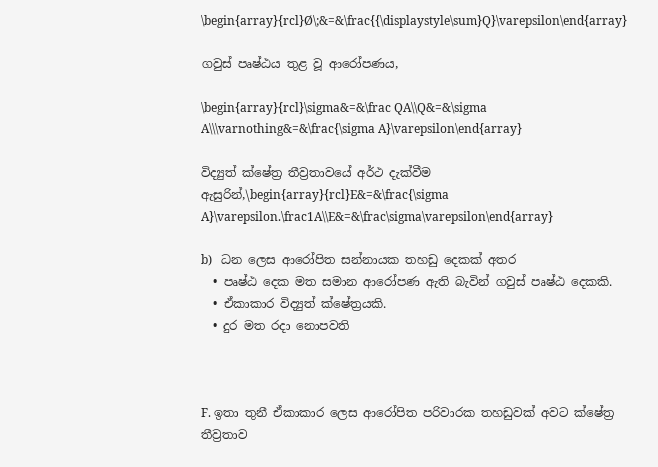\begin{array}{rcl}Ø\;&=&\frac{{\displaystyle\sum}Q}\varepsilon\end{array}

ගවුස් පෘෂ්ඨය තුළ වූ ආරෝපණය,

\begin{array}{rcl}\sigma&=&\frac QA\\Q&=&\sigma A\\\varnothing&=&\frac{\sigma A}\varepsilon\end{array}

විද්‍යුත් ක්ෂේත්‍ර තීව්‍රතාවයේ අර්ථ දැක්වීම ඇසුරින්,\begin{array}{rcl}E&=&\frac{\sigma A}\varepsilon.\frac1A\\E&=&\frac\sigma\varepsilon\end{array}

b)   ධන ලෙස ආරෝපිත සන්නායක තහඩු දෙකක් අතර
  • පෘෂ්ඨ දෙක මත සමාන ආරෝපණ ඇති බැවින් ගවුස් පෘෂ්ඨ දෙකකි.
  • ඒකාකාර විද්‍යුත් ක්ෂේත්‍රයකි.
  • දුර මත රදා නොපවති



F. ඉතා තුනී ඒකාකාර ලෙස ආරෝපිත පරිවාරක තහඩුවක් අවට ක්ෂේත්‍ර තීව්‍රතාව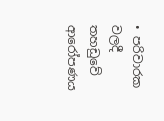• පරිවාරක වලදී තහඩුවේ ආරෝපණය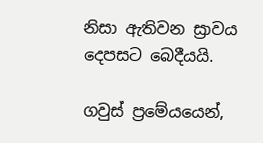නිසා ඇතිවන ස්‍රාවය දෙපසට බෙදීයයි.

ගවුස් ප්‍රමේයයෙන්,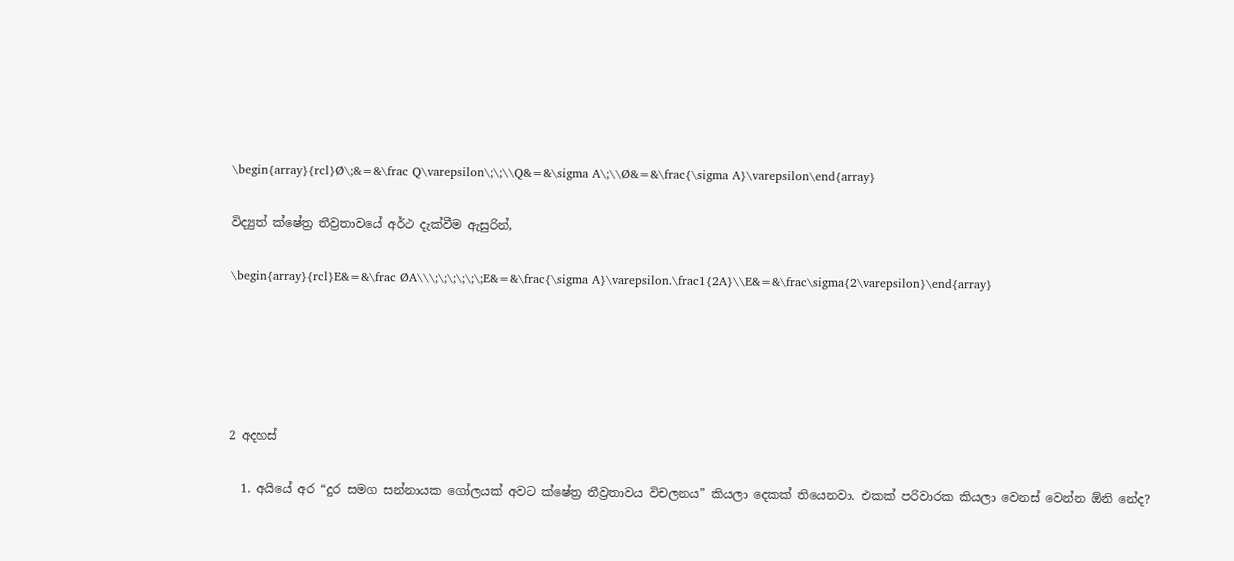\begin{array}{rcl}Ø\;&=&\frac Q\varepsilon\;\;\\Q&=&\sigma A\;\\Ø&=&\frac{\sigma A}\varepsilon\end{array}

විද්‍යුත් ක්ෂේත්‍ර තීව්‍රතාවයේ අර්ථ දැක්වීම ඇසුරින්,

\begin{array}{rcl}E&=&\frac ØA\\\;\;\;\;\;\;E&=&\frac{\sigma A}\varepsilon.\frac1{2A}\\E&=&\frac\sigma{2\varepsilon}\end{array}





2 අදහස්

  1. අයියේ අර “දුර සමග සන්නායක ගෝලයක් අවට ක්ෂේත්‍ර තීව්‍රතාවය විචලනය” කියලා දෙකක් තියෙනවා. එකක් පරිවාරක කියලා වෙනස් වෙන්න ඕනි නේද?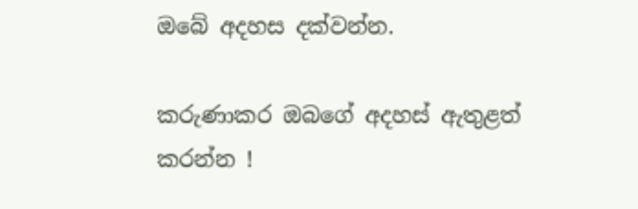ඔබේ අදහස දක්වන්න.

කරුණාකර ඔබගේ අදහස් ඇතුළත් කරන්න !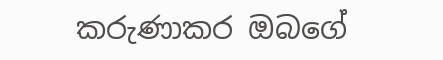කරුණාකර ඔබගේ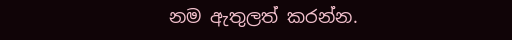නම ඇතුලත් කරන්න.